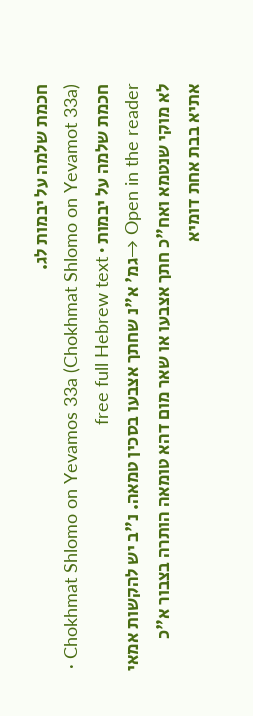חכמת שלמה על יבמות לג.
Chokhmat Shlomo on Yevamos 33a (Chokhmat Shlomo on Yevamot 33a) · חכמת שלמה על יבמות · free full Hebrew text
Open in the reader →גמ' א"נ שחתך אצבעו בסכין טמאה. נ"ב יש להקשות אמאי לא מוקי שנטמא ואח"כ חתך אצבעו או שאר מום דהא טומאה הותרה בצבור א"כ אתיא בבת אחת דומיא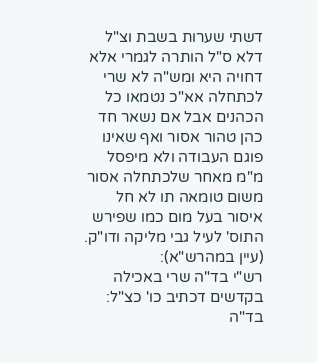דשתי שערות בשבת וצ"ל דלא ס"ל הותרה לגמרי אלא דחויה היא ומש"ה לא שרי לכתחלה אא"כ נטמאו כל הכהנים אבל אם נשאר חד כהן טהור אסור ואף שאינו פוגם העבודה ולא מיפסל מ"מ מאחר שלכתחלה אסור משום טומאה תו לא חל איסור בעל מום כמו שפירש התוס' לעיל גבי מליקה ודו"ק. (עיין במהרש"א):
רש"י בד"ה שרי באכילה בקדשים דכתיב כו' כצ"ל:
בד"ה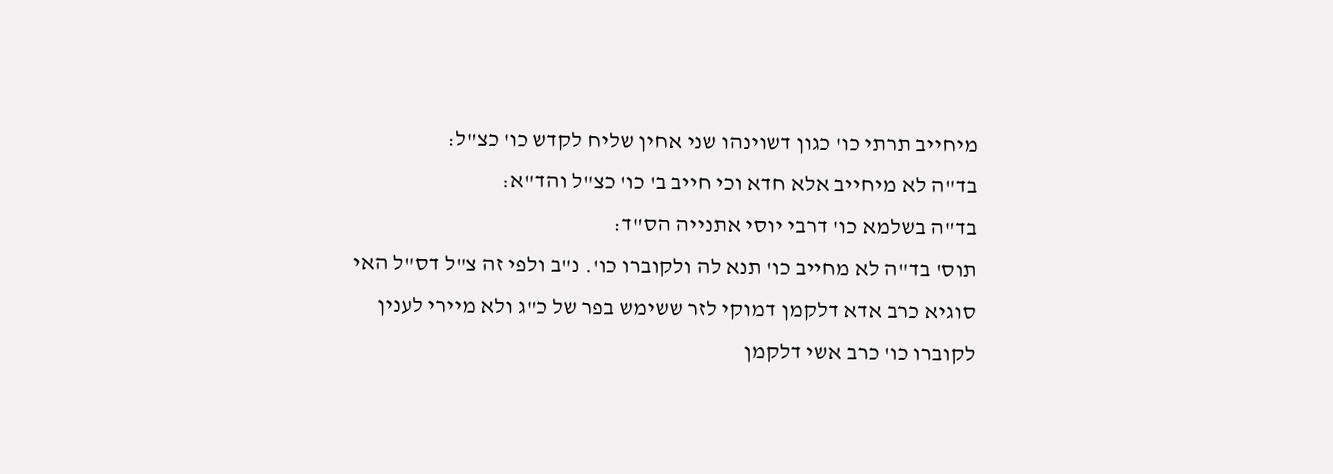מיחייב תרתי כו' כגון דשוינהו שני אחין שליח לקדש כו' כצ"ל:
בד"ה לא מיחייב אלא חדא וכי חייב ב' כו' כצ"ל והד"א:
בד"ה בשלמא כו' דרבי יוסי אתנייה הס"ד:
תוס' בד"ה לא מחייב כו' תנא לה ולקוברו כו'. נ"ב ולפי זה צ"ל דס"ל האי סוגיא כרב אדא דלקמן דמוקי לזר ששימש בפר של כ"ג ולא מיירי לענין לקוברו כו' כרב אשי דלקמן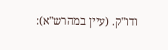ודו"ק. (עיין במהרש"א):